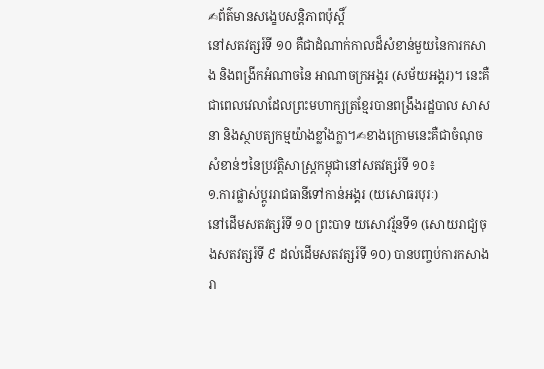✍ព័ត៌មានសង្ខេបសន្តិភាពប៉ុស្តិ៍
នៅសតវត្សរ៍ទី ១០ គឺជាដំណាក់កាលដ៏សំខាន់មួយនៃការកសាង និងពង្រីកអំណាចនៃ អាណាចក្រអង្គរ (សម័យអង្គរ)។ នេះគឺជាពេលវេលាដែលព្រះមហាក្សត្រខ្មែរបានពង្រឹងរដ្ឋបាល សាសនា និងស្ថាបត្យកម្មយ៉ាងខ្លាំងក្លា។✍ខាងក្រោមនេះគឺជាចំណុចសំខាន់ៗនៃប្រវត្តិសាស្ត្រកម្ពុជានៅសតវត្សរ៍ទី ១០៖
១.ការផ្លាស់ប្តូររាជធានីទៅកាន់អង្គរ (យសោធរបុរៈ)
នៅដើមសតវត្សរ៍ទី ១០ ព្រះបាទ យសោវរ្ម័នទី១ (សោយរាជ្យចុងសតវត្សរ៍ទី ៩ ដល់ដើមសតវត្សរ៍ទី ១០) បានបញ្ចប់ការកសាងរា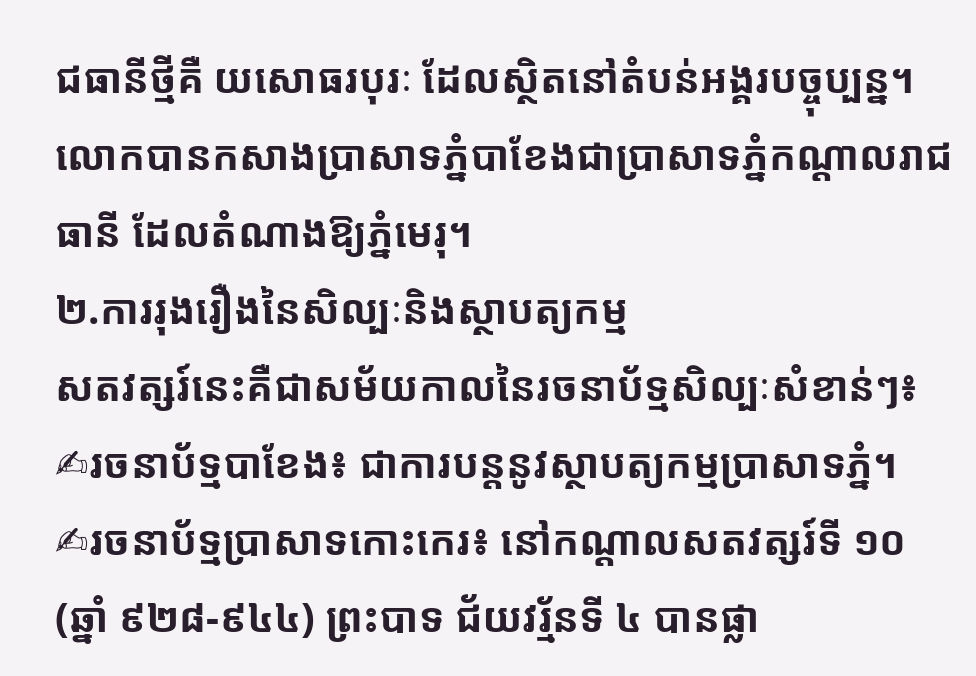ជធានីថ្មីគឺ យសោធរបុរៈ ដែលស្ថិតនៅតំបន់អង្គរបច្ចុប្បន្ន។ លោកបានកសាងប្រាសាទភ្នំបាខែងជាប្រាសាទភ្នំកណ្តាលរាជធានី ដែលតំណាងឱ្យភ្នំមេរុ។
២.ការរុងរឿងនៃសិល្បៈនិងស្ថាបត្យកម្ម
សតវត្សរ៍នេះគឺជាសម័យកាលនៃរចនាប័ទ្មសិល្បៈសំខាន់ៗ៖
✍រចនាប័ទ្មបាខែង៖ ជាការបន្តនូវស្ថាបត្យកម្មប្រាសាទភ្នំ។
✍រចនាប័ទ្មប្រាសាទកោះកេរ៖ នៅកណ្តាលសតវត្សរ៍ទី ១០ (ឆ្នាំ ៩២៨-៩៤៤) ព្រះបាទ ជ័យវរ្ម័នទី ៤ បានផ្លា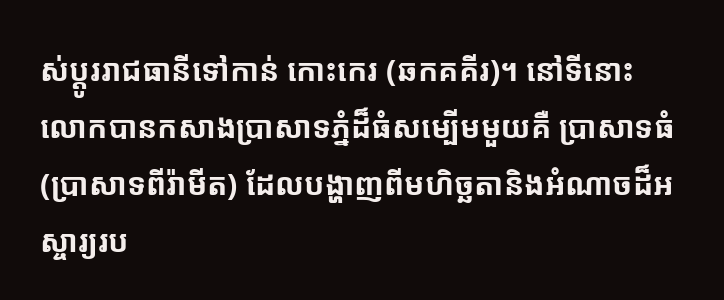ស់ប្តូររាជធានីទៅកាន់ កោះកេរ (ឆកគគីរ)។ នៅទីនោះ លោកបានកសាងប្រាសាទភ្នំដ៏ធំសម្បើមមួយគឺ ប្រាសាទធំ (ប្រាសាទពីរ៉ាមីត) ដែលបង្ហាញពីមហិច្ឆតានិងអំណាចដ៏អស្ចារ្យរប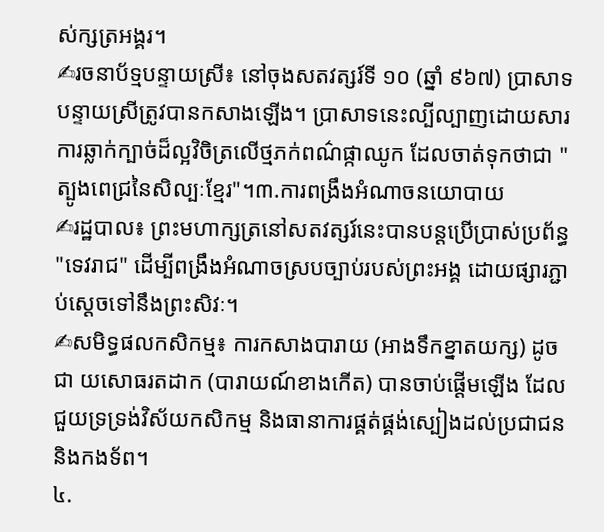ស់ក្សត្រអង្គរ។
✍រចនាប័ទ្មបន្ទាយស្រី៖ នៅចុងសតវត្សរ៍ទី ១០ (ឆ្នាំ ៩៦៧) ប្រាសាទបន្ទាយស្រីត្រូវបានកសាងឡើង។ ប្រាសាទនេះល្បីល្បាញដោយសារការឆ្លាក់ក្បាច់ដ៏ល្អវិចិត្រលើថ្មភក់ពណ៌ផ្កាឈូក ដែលចាត់ទុកថាជា "ត្បូងពេជ្រនៃសិល្បៈខ្មែរ"។៣.ការពង្រឹងអំណាចនយោបាយ
✍រដ្ឋបាល៖ ព្រះមហាក្សត្រនៅសតវត្សរ៍នេះបានបន្តប្រើប្រាស់ប្រព័ន្ធ "ទេវរាជ" ដើម្បីពង្រឹងអំណាចស្របច្បាប់របស់ព្រះអង្គ ដោយផ្សារភ្ជាប់ស្ដេចទៅនឹងព្រះសិវៈ។
✍សមិទ្ធផលកសិកម្ម៖ ការកសាងបារាយ (អាងទឹកខ្នាតយក្ស) ដូចជា យសោធរតដាក (បារាយណ៍ខាងកើត) បានចាប់ផ្តើមឡើង ដែលជួយទ្រទ្រង់វិស័យកសិកម្ម និងធានាការផ្គត់ផ្គង់ស្បៀងដល់ប្រជាជន និងកងទ័ព។
៤.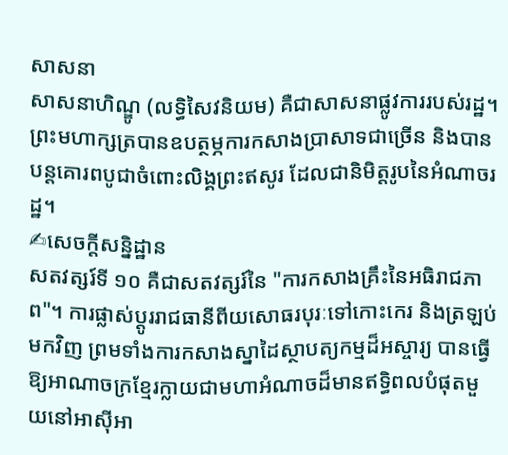សាសនា
សាសនាហិណ្ឌូ (លទ្ធិសៃវនិយម) គឺជាសាសនាផ្លូវការរបស់រដ្ឋ។ ព្រះមហាក្សត្របានឧបត្ថម្ភការកសាងប្រាសាទជាច្រើន និងបានបន្តគោរពបូជាចំពោះលិង្គព្រះឥសូរ ដែលជានិមិត្តរូបនៃអំណាចរដ្ឋ។
✍សេចក្តីសន្និដ្ឋាន
សតវត្សរ៍ទី ១០ គឺជាសតវត្សរ៍នៃ "ការកសាងគ្រឹះនៃអធិរាជភាព"។ ការផ្លាស់ប្តូររាជធានីពីយសោធរបុរៈទៅកោះកេរ និងត្រឡប់មកវិញ ព្រមទាំងការកសាងស្នាដៃស្ថាបត្យកម្មដ៏អស្ចារ្យ បានធ្វើឱ្យអាណាចក្រខ្មែរក្លាយជាមហាអំណាចដ៏មានឥទ្ធិពលបំផុតមួយនៅអាស៊ីអា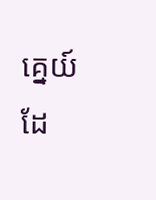គ្នេយ៍ ដែ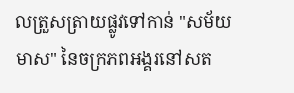លត្រួសត្រាយផ្លូវទៅកាន់ "សម័យមាស" នៃចក្រភពអង្គរនៅសត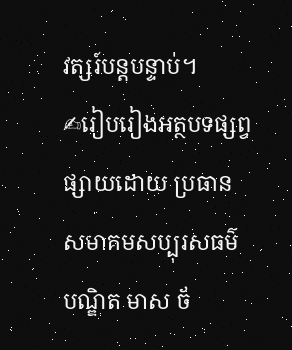វត្សរ៍បន្តបន្ទាប់។
✍រៀបរៀងអត្ថបទផ្សព្វផ្សាយដោយ ប្រធានសមាគមសប្បុរសធម៌ បណ្ឌិត មាស ច័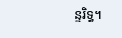ន្ទរិទ្ធ។